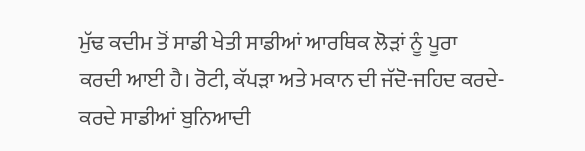ਮੁੱਢ ਕਦੀਮ ਤੋਂ ਸਾਡੀ ਖੇਤੀ ਸਾਡੀਆਂ ਆਰਥਿਕ ਲੋੜਾਂ ਨੂੰ ਪੂਰਾ ਕਰਦੀ ਆਈ ਹੈ। ਰੋਟੀ, ਕੱਪੜਾ ਅਤੇ ਮਕਾਨ ਦੀ ਜੱਦੋ-ਜਹਿਦ ਕਰਦੇ-ਕਰਦੇ ਸਾਡੀਆਂ ਬੁਨਿਆਦੀ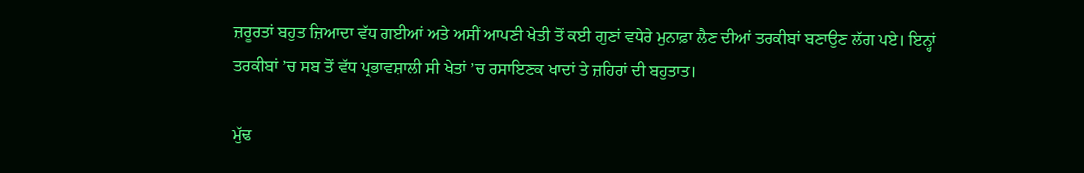ਜ਼ਰੂਰਤਾਂ ਬਹੁਤ ਜ਼ਿਆਦਾ ਵੱਧ ਗਈਆਂ ਅਤੇ ਅਸੀਂ ਆਪਣੀ ਖੇਤੀ ਤੋਂ ਕਈ ਗੁਣਾਂ ਵਧੇਰੇ ਮੁਨਾਫ਼ਾ ਲੈਣ ਦੀਆਂ ਤਰਕੀਬਾਂ ਬਣਾਉਣ ਲੱਗ ਪਏ। ਇਨ੍ਹਾਂ ਤਰਕੀਬਾਂ ’ਚ ਸਬ ਤੋਂ ਵੱਧ ਪ੍ਰਭਾਵਸ਼ਾਲੀ ਸੀ ਖੇਤਾਂ ’ਚ ਰਸਾਇਣਕ ਖਾਦਾਂ ਤੇ ਜ਼ਹਿਰਾਂ ਦੀ ਬਹੁਤਾਤ।

ਮੁੱਢ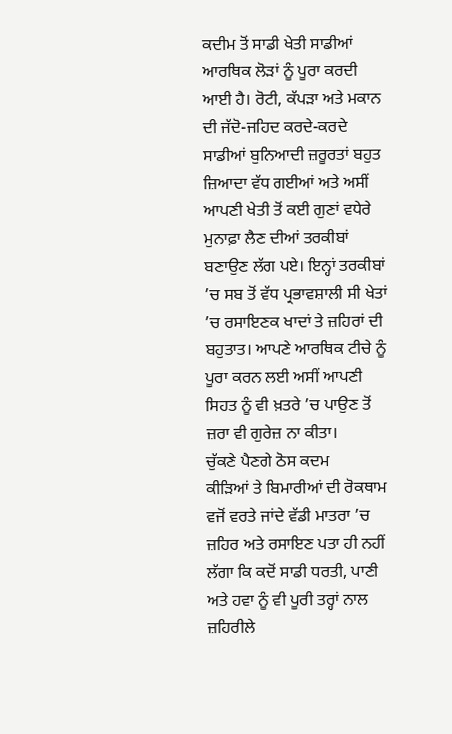ਕਦੀਮ ਤੋਂ ਸਾਡੀ ਖੇਤੀ ਸਾਡੀਆਂ ਆਰਥਿਕ ਲੋੜਾਂ ਨੂੰ ਪੂਰਾ ਕਰਦੀ ਆਈ ਹੈ। ਰੋਟੀ, ਕੱਪੜਾ ਅਤੇ ਮਕਾਨ ਦੀ ਜੱਦੋ-ਜਹਿਦ ਕਰਦੇ-ਕਰਦੇ ਸਾਡੀਆਂ ਬੁਨਿਆਦੀ ਜ਼ਰੂਰਤਾਂ ਬਹੁਤ ਜ਼ਿਆਦਾ ਵੱਧ ਗਈਆਂ ਅਤੇ ਅਸੀਂ ਆਪਣੀ ਖੇਤੀ ਤੋਂ ਕਈ ਗੁਣਾਂ ਵਧੇਰੇ ਮੁਨਾਫ਼ਾ ਲੈਣ ਦੀਆਂ ਤਰਕੀਬਾਂ ਬਣਾਉਣ ਲੱਗ ਪਏ। ਇਨ੍ਹਾਂ ਤਰਕੀਬਾਂ ’ਚ ਸਬ ਤੋਂ ਵੱਧ ਪ੍ਰਭਾਵਸ਼ਾਲੀ ਸੀ ਖੇਤਾਂ ’ਚ ਰਸਾਇਣਕ ਖਾਦਾਂ ਤੇ ਜ਼ਹਿਰਾਂ ਦੀ ਬਹੁਤਾਤ। ਆਪਣੇ ਆਰਥਿਕ ਟੀਚੇ ਨੂੰ ਪੂਰਾ ਕਰਨ ਲਈ ਅਸੀਂ ਆਪਣੀ ਸਿਹਤ ਨੂੰ ਵੀ ਖ਼ਤਰੇ ’ਚ ਪਾਉਣ ਤੋਂ ਜ਼ਰਾ ਵੀ ਗੁਰੇਜ਼ ਨਾ ਕੀਤਾ।
ਚੁੱਕਣੇ ਪੈਣਗੇ ਠੋਸ ਕਦਮ
ਕੀੜਿਆਂ ਤੇ ਬਿਮਾਰੀਆਂ ਦੀ ਰੋਕਥਾਮ ਵਜੋਂ ਵਰਤੇ ਜਾਂਦੇ ਵੱਡੀ ਮਾਤਰਾ ’ਚ ਜ਼ਹਿਰ ਅਤੇ ਰਸਾਇਣ ਪਤਾ ਹੀ ਨਹੀਂ ਲੱਗਾ ਕਿ ਕਦੋਂ ਸਾਡੀ ਧਰਤੀ, ਪਾਣੀ ਅਤੇ ਹਵਾ ਨੂੰ ਵੀ ਪੂਰੀ ਤਰ੍ਹਾਂ ਨਾਲ ਜ਼ਹਿਰੀਲੇ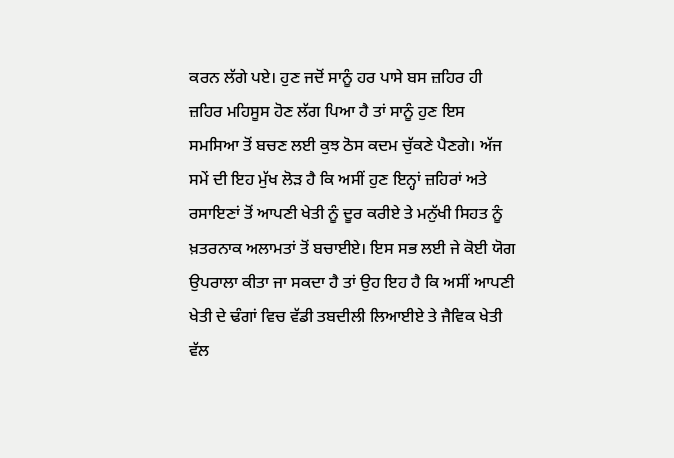ਕਰਨ ਲੱਗੇ ਪਏ। ਹੁਣ ਜਦੋਂ ਸਾਨੂੰ ਹਰ ਪਾਸੇ ਬਸ ਜ਼ਹਿਰ ਹੀ ਜ਼ਹਿਰ ਮਹਿਸੂਸ ਹੋਣ ਲੱਗ ਪਿਆ ਹੈ ਤਾਂ ਸਾਨੂੰ ਹੁਣ ਇਸ ਸਮਸਿਆ ਤੋਂ ਬਚਣ ਲਈ ਕੁਝ ਠੋਸ ਕਦਮ ਚੁੱਕਣੇ ਪੈਣਗੇ। ਅੱਜ ਸਮੇਂ ਦੀ ਇਹ ਮੁੱਖ ਲੋੜ ਹੈ ਕਿ ਅਸੀਂ ਹੁਣ ਇਨ੍ਹਾਂ ਜ਼ਹਿਰਾਂ ਅਤੇ ਰਸਾਇਣਾਂ ਤੋਂ ਆਪਣੀ ਖੇਤੀ ਨੂੰ ਦੂਰ ਕਰੀਏ ਤੇ ਮਨੁੱਖੀ ਸਿਹਤ ਨੂੰ ਖ਼ਤਰਨਾਕ ਅਲਾਮਤਾਂ ਤੋਂ ਬਚਾਈਏ। ਇਸ ਸਭ ਲਈ ਜੇ ਕੋਈ ਯੋਗ ਉਪਰਾਲਾ ਕੀਤਾ ਜਾ ਸਕਦਾ ਹੈ ਤਾਂ ਉਹ ਇਹ ਹੈ ਕਿ ਅਸੀਂ ਆਪਣੀ ਖੇਤੀ ਦੇ ਢੰਗਾਂ ਵਿਚ ਵੱਡੀ ਤਬਦੀਲੀ ਲਿਆਈਏ ਤੇ ਜੈਵਿਕ ਖੇਤੀ ਵੱਲ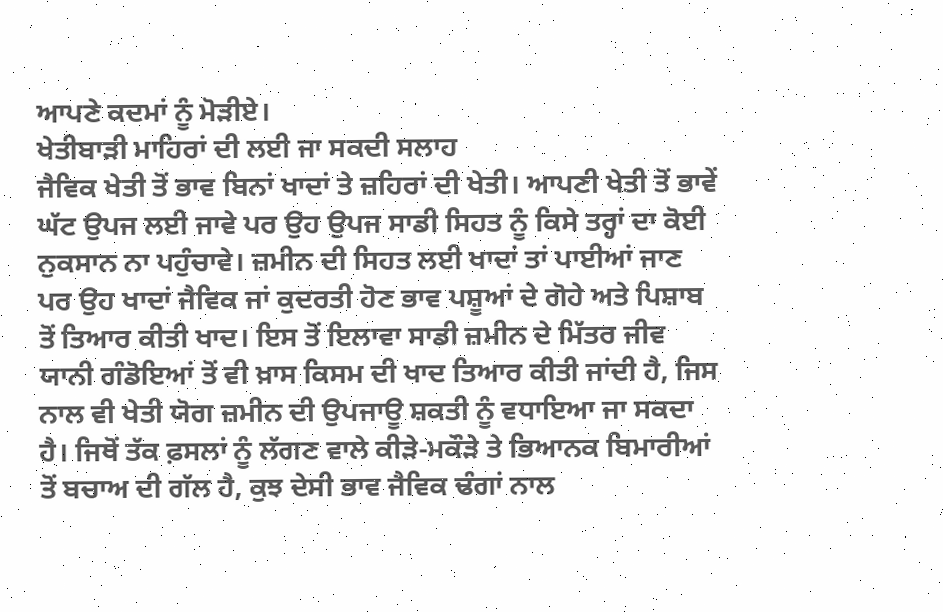ਆਪਣੇ ਕਦਮਾਂ ਨੂੰ ਮੋੜੀਏ।
ਖੇਤੀਬਾੜੀ ਮਾਹਿਰਾਂ ਦੀ ਲਈ ਜਾ ਸਕਦੀ ਸਲਾਹ
ਜੈਵਿਕ ਖੇਤੀ ਤੋਂ ਭਾਵ ਬਿਨਾਂ ਖਾਦਾਂ ਤੇ ਜ਼ਹਿਰਾਂ ਦੀ ਖੇਤੀ। ਆਪਣੀ ਖੇਤੀ ਤੋਂ ਭਾਵੇਂ ਘੱਟ ਉਪਜ ਲਈ ਜਾਵੇ ਪਰ ਉਹ ਉਪਜ ਸਾਡੀ ਸਿਹਤ ਨੂੰ ਕਿਸੇ ਤਰ੍ਹਾਂ ਦਾ ਕੋਈ ਨੁਕਸਾਨ ਨਾ ਪਹੁੰਚਾਵੇ। ਜ਼ਮੀਨ ਦੀ ਸਿਹਤ ਲਈ ਖਾਦਾਂ ਤਾਂ ਪਾਈਆਂ ਜਾਣ ਪਰ ਉਹ ਖਾਦਾਂ ਜੈਵਿਕ ਜਾਂ ਕੁਦਰਤੀ ਹੋਣ ਭਾਵ ਪਸ਼ੂਆਂ ਦੇ ਗੋਹੇ ਅਤੇ ਪਿਸ਼ਾਬ ਤੋਂ ਤਿਆਰ ਕੀਤੀ ਖਾਦ। ਇਸ ਤੋਂ ਇਲਾਵਾ ਸਾਡੀ ਜ਼ਮੀਨ ਦੇ ਮਿੱਤਰ ਜੀਵ ਯਾਨੀ ਗੰਡੋਇਆਂ ਤੋਂ ਵੀ ਖ਼ਾਸ ਕਿਸਮ ਦੀ ਖਾਦ ਤਿਆਰ ਕੀਤੀ ਜਾਂਦੀ ਹੈ, ਜਿਸ ਨਾਲ ਵੀ ਖੇਤੀ ਯੋਗ ਜ਼ਮੀਨ ਦੀ ਉਪਜਾਊ ਸ਼ਕਤੀ ਨੂੰ ਵਧਾਇਆ ਜਾ ਸਕਦਾ ਹੈ। ਜਿਥੋਂ ਤੱਕ ਫ਼ਸਲਾਂ ਨੂੰ ਲੱਗਣ ਵਾਲੇ ਕੀੜੇ-ਮਕੌੜੇ ਤੇ ਭਿਆਨਕ ਬਿਮਾਰੀਆਂ ਤੋਂ ਬਚਾਅ ਦੀ ਗੱਲ ਹੈ, ਕੁਝ ਦੇਸੀ ਭਾਵ ਜੈਵਿਕ ਢੰਗਾਂ ਨਾਲ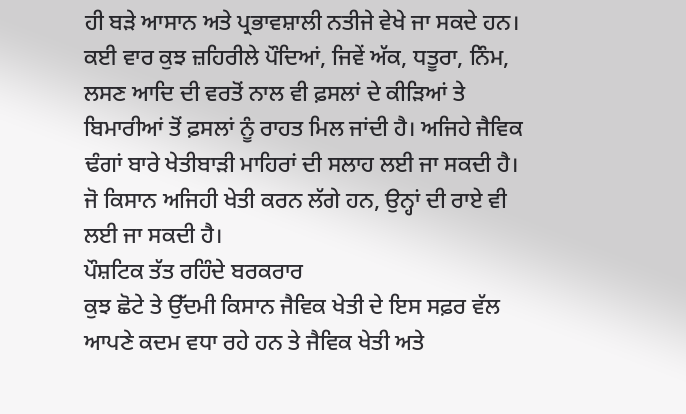ਹੀ ਬੜੇ ਆਸਾਨ ਅਤੇ ਪ੍ਰਭਾਵਸ਼ਾਲੀ ਨਤੀਜੇ ਵੇਖੇ ਜਾ ਸਕਦੇ ਹਨ। ਕਈ ਵਾਰ ਕੁਝ ਜ਼ਹਿਰੀਲੇ ਪੌਦਿਆਂ, ਜਿਵੇਂ ਅੱਕ, ਧਤੂਰਾ, ਨਿੰਮ, ਲਸਣ ਆਦਿ ਦੀ ਵਰਤੋਂ ਨਾਲ ਵੀ ਫ਼ਸਲਾਂ ਦੇ ਕੀੜਿਆਂ ਤੇ ਬਿਮਾਰੀਆਂ ਤੋਂ ਫ਼ਸਲਾਂ ਨੂੰ ਰਾਹਤ ਮਿਲ ਜਾਂਦੀ ਹੈ। ਅਜਿਹੇ ਜੈਵਿਕ ਢੰਗਾਂ ਬਾਰੇ ਖੇਤੀਬਾੜੀ ਮਾਹਿਰਾਂ ਦੀ ਸਲਾਹ ਲਈ ਜਾ ਸਕਦੀ ਹੈ। ਜੋ ਕਿਸਾਨ ਅਜਿਹੀ ਖੇਤੀ ਕਰਨ ਲੱਗੇ ਹਨ, ਉਨ੍ਹਾਂ ਦੀ ਰਾਏ ਵੀ ਲਈ ਜਾ ਸਕਦੀ ਹੈ।
ਪੌਸ਼ਟਿਕ ਤੱਤ ਰਹਿੰਦੇ ਬਰਕਰਾਰ
ਕੁਝ ਛੋਟੇ ਤੇ ਉੱਦਮੀ ਕਿਸਾਨ ਜੈਵਿਕ ਖੇਤੀ ਦੇ ਇਸ ਸਫ਼ਰ ਵੱਲ ਆਪਣੇ ਕਦਮ ਵਧਾ ਰਹੇ ਹਨ ਤੇ ਜੈਵਿਕ ਖੇਤੀ ਅਤੇ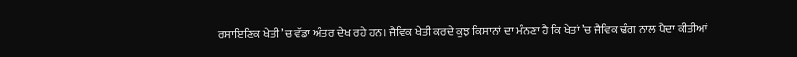ਰਸਾਇਣਿਕ ਖੇਤੀ ’ਚ ਵੱਡਾ ਅੰਤਰ ਦੇਖ ਰਹੇ ਹਨ। ਜੈਵਿਕ ਖੇਤੀ ਕਰਦੇ ਕੁਝ ਕਿਸਾਨਾਂ ਦਾ ਮੰਨਣਾ ਹੈ ਕਿ ਖੇਤਾਂ ’ਚ ਜੈਵਿਕ ਢੰਗ ਨਾਲ ਪੈਦਾ ਕੀਤੀਆਂ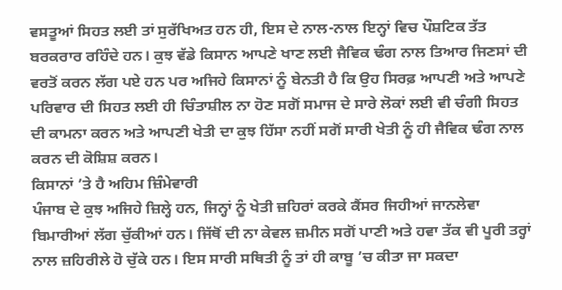ਵਸਤੂਆਂ ਸਿਹਤ ਲਈ ਤਾਂ ਸੁਰੱਖਿਅਤ ਹਨ ਹੀ, ਇਸ ਦੇ ਨਾਲ-ਨਾਲ ਇਨ੍ਹਾਂ ਵਿਚ ਪੌਸ਼ਟਿਕ ਤੱਤ ਬਰਕਰਾਰ ਰਹਿੰਦੇ ਹਨ। ਕੁਝ ਵੱਡੇ ਕਿਸਾਨ ਆਪਣੇ ਖਾਣ ਲਈ ਜੈਵਿਕ ਢੰਗ ਨਾਲ ਤਿਆਰ ਜਿਣਸਾਂ ਦੀ ਵਰਤੋਂ ਕਰਨ ਲੱਗ ਪਏ ਹਨ ਪਰ ਅਜਿਹੇ ਕਿਸਾਨਾਂ ਨੂੰ ਬੇਨਤੀ ਹੈ ਕਿ ਉਹ ਸਿਰਫ਼ ਆਪਣੀ ਅਤੇ ਆਪਣੇ ਪਰਿਵਾਰ ਦੀ ਸਿਹਤ ਲਈ ਹੀ ਚਿੰਤਾਸ਼ੀਲ ਨਾ ਹੋਣ ਸਗੋਂ ਸਮਾਜ ਦੇ ਸਾਰੇ ਲੋਕਾਂ ਲਈ ਵੀ ਚੰਗੀ ਸਿਹਤ ਦੀ ਕਾਮਨਾ ਕਰਨ ਅਤੇ ਆਪਣੀ ਖੇਤੀ ਦਾ ਕੁਝ ਹਿੱਸਾ ਨਹੀਂ ਸਗੋਂ ਸਾਰੀ ਖੇਤੀ ਨੂੰ ਹੀ ਜੈਵਿਕ ਢੰਗ ਨਾਲ ਕਰਨ ਦੀ ਕੋਸ਼ਿਸ਼ ਕਰਨ।
ਕਿਸਾਨਾਂ ’ਤੇ ਹੈ ਅਹਿਮ ਜ਼ਿੰਮੇਵਾਰੀ
ਪੰਜਾਬ ਦੇ ਕੁਝ ਅਜਿਹੇ ਜ਼ਿਲ੍ਹੇ ਹਨ, ਜਿਨ੍ਹਾਂ ਨੂੰ ਖੇਤੀ ਜ਼ਹਿਰਾਂ ਕਰਕੇ ਕੈਂਸਰ ਜਿਹੀਆਂ ਜਾਨਲੇਵਾ ਬਿਮਾਰੀਆਂ ਲੱਗ ਚੁੱਕੀਆਂ ਹਨ। ਜਿੱਥੋਂ ਦੀ ਨਾ ਕੇਵਲ ਜ਼ਮੀਨ ਸਗੋਂ ਪਾਣੀ ਅਤੇ ਹਵਾ ਤੱਕ ਵੀ ਪੂਰੀ ਤਰ੍ਹਾਂ ਨਾਲ ਜ਼ਹਿਰੀਲੇ ਹੋ ਚੁੱਕੇ ਹਨ। ਇਸ ਸਾਰੀ ਸਥਿਤੀ ਨੂੰ ਤਾਂ ਹੀ ਕਾਬੂ ’ਚ ਕੀਤਾ ਜਾ ਸਕਦਾ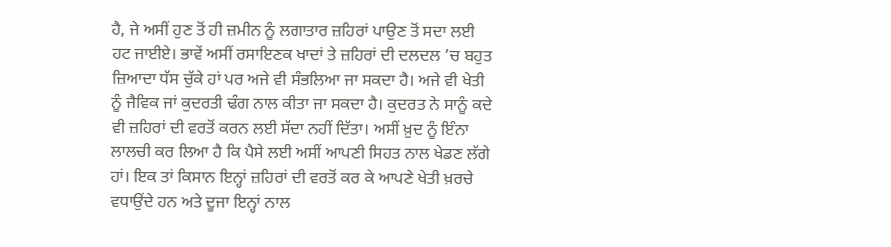ਹੈ, ਜੇ ਅਸੀਂ ਹੁਣ ਤੋਂ ਹੀ ਜ਼ਮੀਨ ਨੂੰ ਲਗਾਤਾਰ ਜ਼ਹਿਰਾਂ ਪਾਉਣ ਤੋਂ ਸਦਾ ਲਈ ਹਟ ਜਾਈਏ। ਭਾਵੇਂ ਅਸੀਂ ਰਸਾਇਣਕ ਖਾਦਾਂ ਤੇ ਜ਼ਹਿਰਾਂ ਦੀ ਦਲਦਲ ’ਚ ਬਹੁਤ ਜ਼ਿਆਦਾ ਧੱਸ ਚੁੱਕੇ ਹਾਂ ਪਰ ਅਜੇ ਵੀ ਸੰਭਲਿਆ ਜਾ ਸਕਦਾ ਹੈ। ਅਜੇ ਵੀ ਖੇਤੀ ਨੂੰ ਜੈਵਿਕ ਜਾਂ ਕੁਦਰਤੀ ਢੰਗ ਨਾਲ ਕੀਤਾ ਜਾ ਸਕਦਾ ਹੈ। ਕੁਦਰਤ ਨੇ ਸਾਨੂੰ ਕਦੇ ਵੀ ਜ਼ਹਿਰਾਂ ਦੀ ਵਰਤੋਂ ਕਰਨ ਲਈ ਸੱਦਾ ਨਹੀਂ ਦਿੱਤਾ। ਅਸੀਂ ਖ਼ੁਦ ਨੂੰ ਇੰਨਾ ਲਾਲਚੀ ਕਰ ਲਿਆ ਹੈ ਕਿ ਪੈਸੇ ਲਈ ਅਸੀਂ ਆਪਣੀ ਸਿਹਤ ਨਾਲ ਖੇਡਣ ਲੱਗੇ ਹਾਂ। ਇਕ ਤਾਂ ਕਿਸਾਨ ਇਨ੍ਹਾਂ ਜ਼ਹਿਰਾਂ ਦੀ ਵਰਤੋਂ ਕਰ ਕੇ ਆਪਣੇ ਖੇਤੀ ਖ਼ਰਚੇ ਵਧਾਉਂਦੇ ਹਨ ਅਤੇ ਦੂਜਾ ਇਨ੍ਹਾਂ ਨਾਲ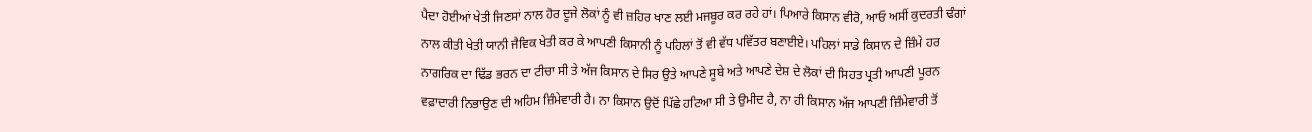ਪੈਦਾ ਹੋਈਆਂ ਖੇਤੀ ਜਿਣਸਾਂ ਨਾਲ ਹੋਰ ਦੂਜੇ ਲੋਕਾਂ ਨੂੰ ਵੀ ਜ਼ਹਿਰ ਖਾਣ ਲਈ ਮਜਬੂਰ ਕਰ ਰਹੇ ਹਾਂ। ਪਿਆਰੇ ਕਿਸਾਨ ਵੀਰੋ, ਆਓ ਅਸੀਂ ਕੁਦਰਤੀ ਢੰਗਾਂ ਨਾਲ ਕੀਤੀ ਖੇਤੀ ਯਾਨੀ ਜੈਵਿਕ ਖੇਤੀ ਕਰ ਕੇ ਆਪਣੀ ਕਿਸਾਨੀ ਨੂੰ ਪਹਿਲਾਂ ਤੋਂ ਵੀ ਵੱਧ ਪਵਿੱਤਰ ਬਣਾਈਏ। ਪਹਿਲਾਂ ਸਾਡੇ ਕਿਸਾਨ ਦੇ ਜ਼ਿੰਮੇ ਹਰ ਨਾਗਰਿਕ ਦਾ ਢਿੱਡ ਭਰਨ ਦਾ ਟੀਚਾ ਸੀ ਤੇ ਅੱਜ ਕਿਸਾਨ ਦੇ ਸਿਰ ਉਤੇ ਆਪਣੇ ਸੂਬੇ ਅਤੇ ਆਪਣੇ ਦੇਸ਼ ਦੇ ਲੋਕਾਂ ਦੀ ਸਿਹਤ ਪ੍ਰਤੀ ਆਪਣੀ ਪੂਰਨ ਵਫ਼ਾਦਾਰੀ ਨਿਭਾਉਣ ਦੀ ਅਹਿਮ ਜ਼ਿੰਮੇਵਾਰੀ ਹੈ। ਨਾ ਕਿਸਾਨ ਉਦੋਂ ਪਿੱਛੇ ਹਟਿਆ ਸੀ ਤੇ ਉਮੀਦ ਹੈ, ਨਾ ਹੀ ਕਿਸਾਨ ਅੱਜ ਆਪਣੀ ਜ਼ਿੰਮੇਵਾਰੀ ਤੋਂ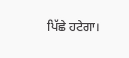ਪਿੱਛੇ ਹਟੇਗਾ।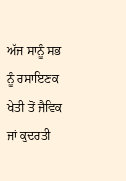ਅੱਜ ਸਾਨੂੰ ਸਭ ਨੂੰ ਰਸਾਇਣਕ ਖੇਤੀ ਤੋਂ ਜੈਵਿਕ ਜਾਂ ਕੁਦਰਤੀ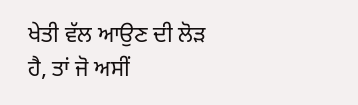ਖੇਤੀ ਵੱਲ ਆਉਣ ਦੀ ਲੋੜ ਹੈ, ਤਾਂ ਜੋ ਅਸੀਂ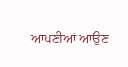ਆਪਣੀਆਂ ਆਉਣ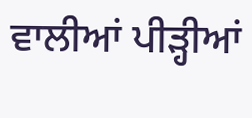ਵਾਲੀਆਂ ਪੀੜ੍ਹੀਆਂ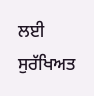ਲਈ ਸੁਰੱਖਿਅਤ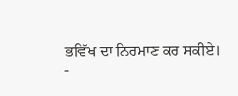ਭਵਿੱਖ ਦਾ ਨਿਰਮਾਣ ਕਰ ਸਕੀਏ।
-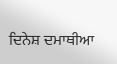ਦਿਨੇਸ਼ ਦਮਾਥੀਆ